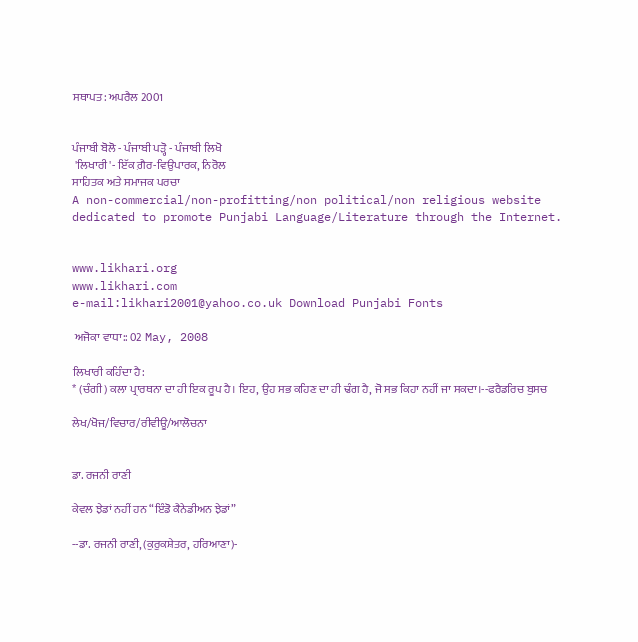ਸਥਾਪਤ: ਅਪਰੈਲ 2001


ਪੰਜਾਬੀ ਬੋਲੋ - ਪੰਜਾਬੀ ਪੜ੍ਹੋ - ਪੰਜਾਬੀ ਲਿਖੋ
 'ਲਿਖਾਰੀ'- ਇੱਕ ਗ਼ੈਰ-ਵਿਉਪਾਰਕ, ਨਿਰੋਲ
ਸਾਹਿਤਕ ਅਤੇ ਸਮਾਜਕ ਪਰਚਾ
A non-commercial/non-profitting/non political/non religious website dedicated to promote Punjabi Language/Literature through the Internet.


www.likhari.org
www.likhari.com
e-mail:likhari2001@yahoo.co.uk Download Punjabi Fonts

 ਅਜੋਕਾ ਵਾਧਾ:: 02 May, 2008

ਲਿਖਾਰੀ ਕਹਿੰਦਾ ਹੈ:
* (ਚੰਗੀ) ਕਲਾ ਪ੍ਰਾਰਥਨਾ ਦਾ ਹੀ ਇਕ ਰੂਪ ਹੈ। ਇਹ, ਉਹ ਸਭ ਕਹਿਣ ਦਾ ਹੀ ਢੰਗ ਹੈ, ਜੋ ਸਭ ਕਿਹਾ ਨਹੀਂ ਜਾ ਸਕਦਾ।--ਫਰੈਡਰਿਚ ਬੁਸਚ

ਲੇਖ/ਖੋਜ/ਵਿਚਾਰ/ਰੀਵੀਊ/ਆਲੋਚਨਾ


ਡਾ. ਰਜਨੀ ਰਾਣੀ

ਕੇਵਲ ਝੇਡਾਂ ਨਹੀਂ ਹਨ “ਇੰਡੋ ਕੈਨੇਡੀਅਨ ਝੇਡਾਂ”

--ਡਾ. ਰਜਨੀ ਰਾਣੀ, (ਕੁਰੁਕਸ਼ੇਤਰ, ਹਰਿਆਣਾ)-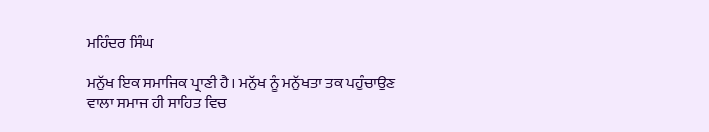ਮਹਿੰਦਰ ਸਿੰਘ

ਮਨੁੱਖ ਇਕ ਸਮਾਜਿਕ ਪ੍ਰਾਣੀ ਹੈ। ਮਨੁੱਖ ਨੂੰ ਮਨੁੱਖਤਾ ਤਕ ਪਹੁੰਚਾਉਣ ਵਾਲਾ ਸਮਾਜ ਹੀ ਸਾਹਿਤ ਵਿਚ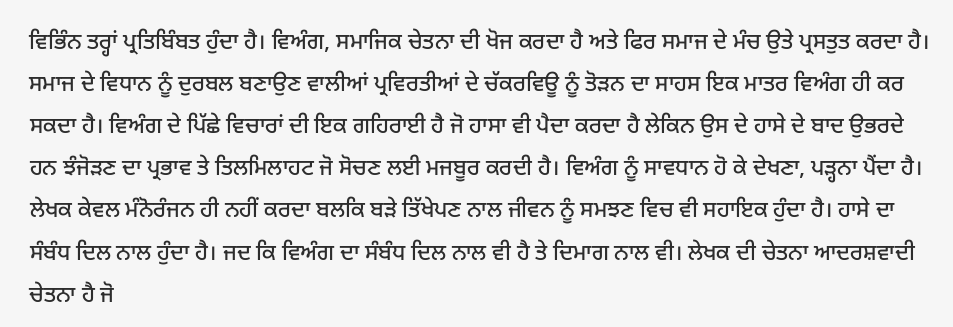ਵਿਭਿੰਨ ਤਰ੍ਹਾਂ ਪ੍ਰਤਿਬਿੰਬਤ ਹੁੰਦਾ ਹੈ। ਵਿਅੰਗ, ਸਮਾਜਿਕ ਚੇਤਨਾ ਦੀ ਖੋਜ ਕਰਦਾ ਹੈ ਅਤੇ ਫਿਰ ਸਮਾਜ ਦੇ ਮੰਚ ਉਤੇ ਪ੍ਰਸਤੁਤ ਕਰਦਾ ਹੈ। ਸਮਾਜ ਦੇ ਵਿਧਾਨ ਨੂੰ ਦੁਰਬਲ ਬਣਾਉਣ ਵਾਲੀਆਂ ਪ੍ਰਵਿਰਤੀਆਂ ਦੇ ਚੱਕਰਵਿਊ ਨੂੰ ਤੋੜਨ ਦਾ ਸਾਹਸ ਇਕ ਮਾਤਰ ਵਿਅੰਗ ਹੀ ਕਰ ਸਕਦਾ ਹੈ। ਵਿਅੰਗ ਦੇ ਪਿੱਛੇ ਵਿਚਾਰਾਂ ਦੀ ਇਕ ਗਹਿਰਾਈ ਹੈ ਜੋ ਹਾਸਾ ਵੀ ਪੈਦਾ ਕਰਦਾ ਹੈ ਲੇਕਿਨ ਉਸ ਦੇ ਹਾਸੇ ਦੇ ਬਾਦ ਉਭਰਦੇ ਹਨ ਝੰਜੋੜਣ ਦਾ ਪ੍ਰਭਾਵ ਤੇ ਤਿਲਮਿਲਾਹਟ ਜੋ ਸੋਚਣ ਲਈ ਮਜਬੂਰ ਕਰਦੀ ਹੈ। ਵਿਅੰਗ ਨੂੰ ਸਾਵਧਾਨ ਹੋ ਕੇ ਦੇਖਣਾ, ਪੜ੍ਹਨਾ ਪੈਂਦਾ ਹੈ। ਲੇਖਕ ਕੇਵਲ ਮੰਨੋਰੰਜਨ ਹੀ ਨਹੀਂ ਕਰਦਾ ਬਲਕਿ ਬੜੇ ਤਿੱਖੇਪਣ ਨਾਲ ਜੀਵਨ ਨੂੰ ਸਮਝਣ ਵਿਚ ਵੀ ਸਹਾਇਕ ਹੁੰਦਾ ਹੈ। ਹਾਸੇ ਦਾ ਸੰਬੰਧ ਦਿਲ ਨਾਲ ਹੁੰਦਾ ਹੈ। ਜਦ ਕਿ ਵਿਅੰਗ ਦਾ ਸੰਬੰਧ ਦਿਲ ਨਾਲ ਵੀ ਹੈ ਤੇ ਦਿਮਾਗ ਨਾਲ ਵੀ। ਲੇਖਕ ਦੀ ਚੇਤਨਾ ਆਦਰਸ਼ਵਾਦੀ ਚੇਤਨਾ ਹੈ ਜੋ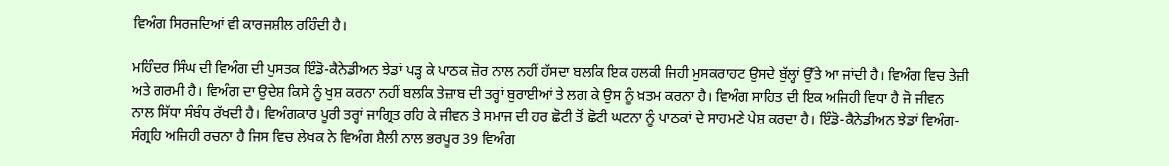ਵਿਅੰਗ ਸਿਰਜਦਿਆਂ ਵੀ ਕਾਰਜਸ਼ੀਲ ਰਹਿੰਦੀ ਹੈ।

ਮਹਿੰਦਰ ਸਿੰਘ ਦੀ ਵਿਅੰਗ ਦੀ ਪੁਸਤਕ ਇੰਡੋ-ਕੈਨੇਡੀਅਨ ਝੇਡਾਂ ਪੜ੍ਹ ਕੇ ਪਾਠਕ ਜ਼ੋਰ ਨਾਲ ਨਹੀਂ ਹੱਸਦਾ ਬਲਕਿ ਇਕ ਹਲਕੀ ਜਿਹੀ ਮੁਸਕਰਾਹਟ ਉਸਦੇ ਬੁੱਲ੍ਹਾਂ ਉੱਤੇ ਆ ਜਾਂਦੀ ਹੈ। ਵਿਅੰਗ ਵਿਚ ਤੇਜ਼ੀ ਅਤੇ ਗਰਮੀ ਹੈ। ਵਿਅੰਗ ਦਾ ਉਦੇਸ਼ ਕਿਸੇ ਨੂੰ ਖੁਸ਼ ਕਰਨਾ ਨਹੀਂ ਬਲਕਿ ਤੇਜ਼ਾਬ ਦੀ ਤਰ੍ਹਾਂ ਬੁਰਾਈਆਂ ਤੇ ਲਗ ਕੇ ਉਸ ਨੂੰ ਖ਼ਤਮ ਕਰਨਾ ਹੈ। ਵਿਅੰਗ ਸਾਹਿਤ ਦੀ ਇਕ ਅਜਿਹੀ ਵਿਧਾ ਹੈ ਜੋ ਜੀਵਨ ਨਾਲ ਸਿੱਧਾ ਸੰਬੰਧ ਰੱਖਦੀ ਹੈ। ਵਿਅੰਗਕਾਰ ਪੂਰੀ ਤਰ੍ਹਾਂ ਜਾਗ੍ਰਿਤ ਰਹਿ ਕੇ ਜੀਵਨ ਤੇ ਸਮਾਜ ਦੀ ਹਰ ਛੋਟੀ ਤੋਂ ਛੋਟੀ ਘਟਨਾ ਨੂੰ ਪਾਠਕਾਂ ਦੇ ਸਾਹਮਣੇ ਪੇਸ਼ ਕਰਦਾ ਹੈ। ਇੰਡੋ-ਕੈਨੇਡੀਅਨ ਝੇਡਾਂ ਵਿਅੰਗ-ਸੰਗ੍ਰਹਿ ਅਜਿਹੀ ਰਚਨਾ ਹੈ ਜਿਸ ਵਿਚ ਲੇਖਕ ਨੇ ਵਿਅੰਗ ਸ਼ੈਲੀ ਨਾਲ ਭਰਪੂਰ 39 ਵਿਅੰਗ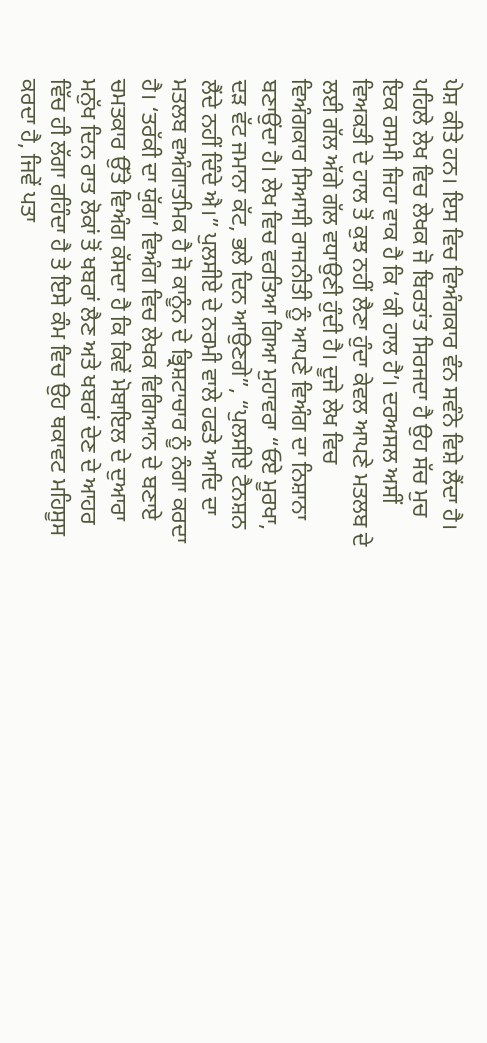ਪੇਸ਼ ਕੀਤੇ ਹਨ। ਇਸ ਵਿਚ ਵਿਅੰਗਕਾਰ ਵੰਨ ਸਵੰਨੇ ਵਿਸ਼ੇ ਲੈਂਦਾ ਹੈ। ਪਹਿਲੇ ਲੇਖ ਵਿਚ ਲੇਖਕ ਜੋ ਬਿਰਤਾਂਤ ਸਿਰਜਦਾ ਹੈ ਉਹ ਸੱਚ ਮੁਚ ਇਕ ਰਸਮੀ ਜਿਹਾ ਵਾਕ ਹੈ ਕਿ ‘ਕੀ ਹਾਲ ਹੈ’। ਦਰਅਸਲ ਅਸੀਂ ਵਿਅਕਤੀ ਦੇ ਹਾਲ ਤੋਂ ਕੁਝ ਨਹੀਂ ਲੈਣਾ ਹੁੰਦਾ ਕੇਵਲ ਆਪਣੇ ਮਤਲਬ ਦੇ ਲਈ ਗੱਲ ਅੱਗੇ ਗੱਲ ਵਧਾਉਣੀ ਹੁੰਦੀ ਹੈ। ਦੂਜੇ ਲੇਖ ਵਿਚ ਵਿਅੰਗਕਾਰ ਸਿਆਸੀ ਰਾਜਨੀਤੀ ਨੂੰ ਆਪਣੇ ਵਿਅੰਗ ਦਾ ਨਿਸ਼ਾਨਾ ਬਣਾਉਂਦਾ ਹੈ। ਲੇਖ ਵਿਚ ਵਰਤਿਆ ਗਿਆ ਮੁਹਾਵਰਾ “ਓਏ ਮੂਰਖਾ, ਦੜ ਵੱਟ ਜਮਾਨਾ ਕੱਟ, ਭਲੇ ਦਿਨ ਆਉਣਗੇ”, “ਪੁਲਸੀਏ ਟੈਨਸ਼ਨ ਲੈਂਦੇ ਨਹੀਂ ਦਿੰਦੇ ਐ।” ਪੁਲਸੀਏ ਦੇ ਨਰਮੀ ਵਾਲੇ ਹਫਤੇ ਆਦਿ ਦਾ ਮਤਲਬ ਵਅੰਗਾਤਮਿਕ ਹੈ ਜੋ ਕਾਨੂੰਨ ਦੇ ਭ੍ਰਿਸ਼ਟਾਚਾਰ ਨੂੰ ਨੰਗਾ ਕਰਦਾ ਹੈ। ‘ਤਰੱਕੀ ਦਾ ਯੁੱਗ’ ਵਿਅੰਗ ਵਿਚ ਲੇਖਕ ਵਿਗਿਆਨ ਦੇ ਬਣਾਏ ਚਮਤਕਾਰ ਉੱਤੇ ਵਿਅੰਗ ਕੱਸਦਾ ਹੈ ਕਿ ਕਿਵੇਂ ਮੋਬਾਇਲ ਦੇ ਦੁਆਰਾ ਮਨੁੱਖ ਦਿਨ ਰਾਤ ਲੋਕਾਂ ਤੋਂ ਖਬਰਾਂ ਲੈਣ ਅਤੇ ਖਬਰਾਂ ਦੇਣ ਦੇ ਆਹਰ ਵਿੱਚ ਹੀ ਲੱਗਾ ਰਹਿੰਦਾ ਹੈ ਤੇ ਇਸੇ ਕੰਮ ਵਿਚ ਉਹ ਥਕਾਵਟ ਮਹਿਸੂਸ ਕਰਦਾ ਹੈ, ਜਿਵੇਂ ਪਤਾ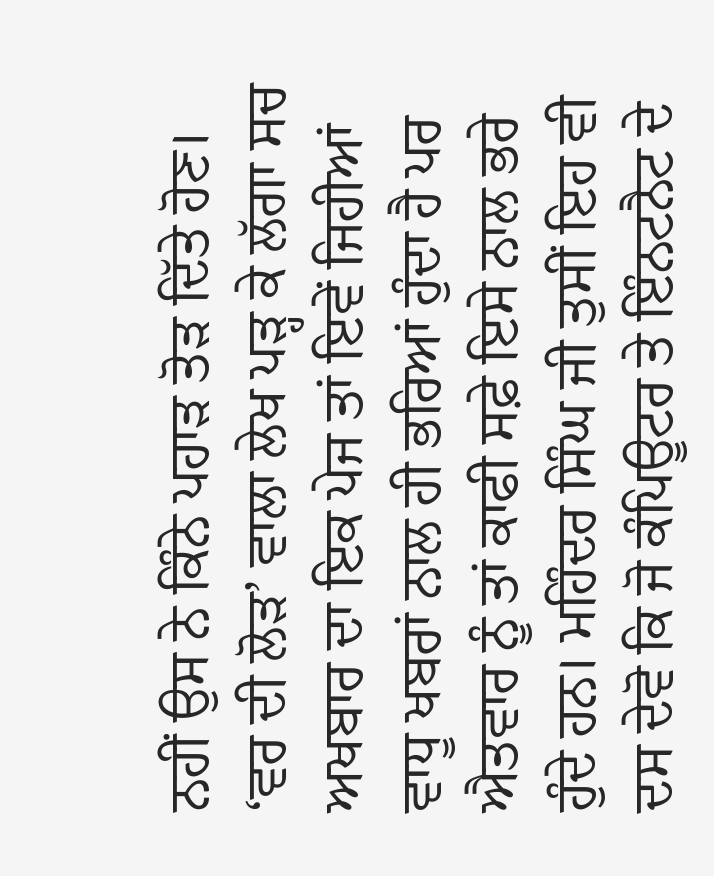ਨਹੀਂ ਉਸ ਨੇ ਕਿੰਨੇ ਪਹਾੜ ਤੋੜ ਦਿੱਤੇ ਹੋਣ। ‘ਵਰ ਦੀ ਲੋੜ’ ਵਾਲਾ ਲੇਖ ਪੜ੍ਹ ਕੇ ਲੱਗਾ ਸਚ ਅਖਬਾਰ ਦਾ ਇਕ ਪੇਜ ਤਾਂ ਇਵੇਂ ਜਿਹੀਆਂ ਵਾਧੂ ਖਬਰਾਂ ਨਾਲ ਹੀ ਭਰਿਆਂ ਹੁੰਦਾ ਹੈ ਪਰ ਐਤਵਾਰ ਨੂੰ ਤਾਂ ਕਾਫੀ ਸਫ਼ੇ ਇਸੇ ਨਾਲ ਭਰੇ ਹੁੰਦੇ ਹਨ। ਮਹਿੰਦਰ ਸਿੰਘ ਜੀ ਤੁਸੀਂ ਇਹ ਵੀ ਦਸ ਦੇਵੋ ਕਿ ਜੋ ਕੰਪਿਊਟਰ ਤੇ ਇੰਨਟਨੈਟ ਦੇ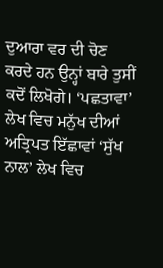ਦੁਆਰਾ ਵਰ ਦੀ ਚੋਣ ਕਰਦੇ ਹਨ ਉਨ੍ਹਾਂ ਬਾਰੇ ਤੁਸੀਂ ਕਦੋਂ ਲਿਖੋਗੇ। ‘ਪਛਤਾਵਾ’ ਲੇਖ ਵਿਚ ਮਨੁੱਖ ਦੀਆਂ ਅਤ੍ਰਿਪਤ ਇੱਛਾਵਾਂ ‘ਸੁੱਖ ਨਾਲ’ ਲੇਖ ਵਿਚ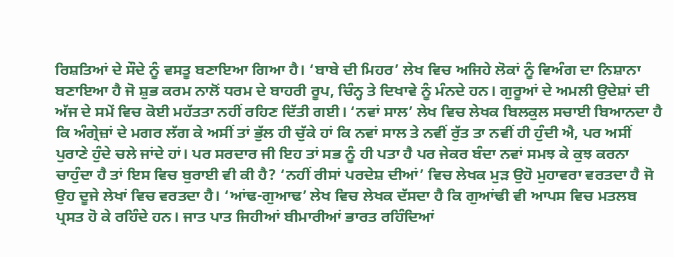ਰਿਸ਼ਤਿਆਂ ਦੇ ਸੌਦੇ ਨੂੰ ਵਸਤੂ ਬਣਾਇਆ ਗਿਆ ਹੈ। ‘ਬਾਬੇ ਦੀ ਮਿਹਰ’ ਲੇਖ ਵਿਚ ਅਜਿਹੇ ਲੋਕਾਂ ਨੂੰ ਵਿਅੰਗ ਦਾ ਨਿਸ਼ਾਨਾ ਬਣਾਇਆ ਹੈ ਜੋ ਸ਼ੁਭ ਕਰਮ ਨਾਲੋਂ ਧਰਮ ਦੇ ਬਾਹਰੀ ਰੂਪ, ਚਿੰਨ੍ਹ ਤੇ ਦਿਖਾਵੇ ਨੂੰ ਮੰਨਦੇ ਹਨ। ਗੁਰੂਆਂ ਦੇ ਅਮਲੀ ਉਦੇਸ਼ਾਂ ਦੀ ਅੱਜ ਦੇ ਸਮੇਂ ਵਿਚ ਕੋਈ ਮਹੱਤਤਾ ਨਹੀਂ ਰਹਿਣ ਦਿੱਤੀ ਗਈ। ‘ਨਵਾਂ ਸਾਲ’ ਲੇਖ ਵਿਚ ਲੇਖਕ ਬਿਲਕੁਲ ਸਚਾਈ ਬਿਆਨਦਾ ਹੈ ਕਿ ਅੰਗ੍ਰੇਜ਼ਾਂ ਦੇ ਮਗਰ ਲੱਗ ਕੇ ਅਸੀਂ ਤਾਂ ਭੁੱਲ ਹੀ ਚੁੱਕੇ ਹਾਂ ਕਿ ਨਵਾਂ ਸਾਲ ਤੇ ਨਵੀਂ ਰੁੱਤ ਤਾ ਨਵੀਂ ਹੀ ਹੁੰਦੀ ਐ, ਪਰ ਅਸੀਂ ਪੁਰਾਣੇ ਹੁੰਦੇ ਚਲੇ ਜਾਂਦੇ ਹਾਂ। ਪਰ ਸਰਦਾਰ ਜੀ ਇਹ ਤਾਂ ਸਭ ਨੂੰ ਹੀ ਪਤਾ ਹੈ ਪਰ ਜੇਕਰ ਬੰਦਾ ਨਵਾਂ ਸਮਝ ਕੇ ਕੁਝ ਕਰਨਾ ਚਾਹੁੰਦਾ ਹੈ ਤਾਂ ਇਸ ਵਿਚ ਬੁਰਾਈ ਵੀ ਕੀ ਹੈ? ‘ਨਹੀਂ ਰੀਸਾਂ ਪਰਦੇਸ਼ ਦੀਆਂ’ ਵਿਚ ਲੇਖਕ ਮੁੜ ਉਹੋ ਮੁਹਾਵਰਾ ਵਰਤਦਾ ਹੈ ਜੋ ਉਹ ਦੂਜੇ ਲੇਖਾਂ ਵਿਚ ਵਰਤਦਾ ਹੈ। ‘ਆਂਢ-ਗੁਆਢ’ ਲੇਖ ਵਿਚ ਲੇਖਕ ਦੱਸਦਾ ਹੈ ਕਿ ਗੁਆਂਢੀ ਵੀ ਆਪਸ ਵਿਚ ਮਤਲਬ ਪ੍ਰਸਤ ਹੋ ਕੇ ਰਹਿੰਦੇ ਹਨ। ਜਾਤ ਪਾਤ ਜਿਹੀਆਂ ਬੀਮਾਰੀਆਂ ਭਾਰਤ ਰਹਿੰਦਿਆਂ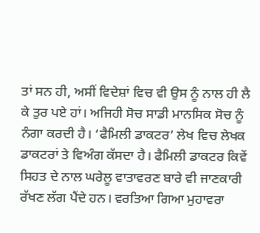ਤਾਂ ਸਨ ਹੀ, ਅਸੀਂ ਵਿਦੇਸ਼ਾਂ ਵਿਚ ਵੀ ਉਸ ਨੂੰ ਨਾਲ ਹੀ ਲੈ ਕੇ ਤੁਰ ਪਏ ਹਾਂ। ਅਜਿਹੀ ਸੋਚ ਸਾਡੀ ਮਾਨਸਿਕ ਸੋਚ ਨੂੰ ਨੰਗਾ ਕਰਦੀ ਹੈ। ‘ਫੈਮਿਲੀ ਡਾਕਟਰ’ ਲੇਖ ਵਿਚ ਲੇਖਕ ਡਾਕਟਰਾਂ ਤੇ ਵਿਅੰਗ ਕੱਸਦਾ ਹੈ। ਫੈਮਿਲੀ ਡਾਕਟਰ ਕਿਵੇਂ ਸਿਹਤ ਦੇ ਨਾਲ ਘਰੇਲੂ ਵਾਤਾਵਰਣ ਬਾਰੇ ਵੀ ਜਾਣਕਾਰੀ ਰੱਖਣ ਲੱਗ ਪੈਂਦੇ ਹਨ। ਵਰਤਿਆ ਗਿਆ ਮੁਹਾਵਰਾ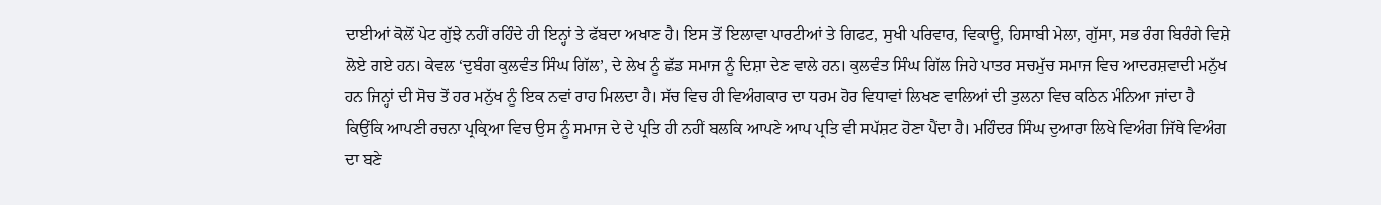ਦਾਈਆਂ ਕੋਲੋਂ ਪੇਟ ਗੁੱਝੇ ਨਹੀਂ ਰਹਿੰਦੇ ਹੀ ਇਨ੍ਹਾਂ ਤੇ ਫੱਬਦਾ ਅਖਾਣ ਹੈ। ਇਸ ਤੋਂ ਇਲਾਵਾ ਪਾਰਟੀਆਂ ਤੇ ਗਿਫਟ, ਸੁਖੀ ਪਰਿਵਾਰ, ਵਿਕਾਊ, ਹਿਸਾਬੀ ਮੇਲਾ, ਗੁੱਸਾ, ਸਭ ਰੰਗ ਬਿਰੰਗੇ ਵਿਸ਼ੇ ਲੋਏ ਗਏ ਹਨ। ਕੇਵਲ ‘ਦੁਬੰਗ ਕੁਲਵੰਤ ਸਿੰਘ ਗਿੱਲ’, ਦੇ ਲੇਖ ਨੂੰ ਛੱਡ ਸਮਾਜ ਨੂੰ ਦਿਸ਼ਾ ਦੇਣ ਵਾਲੇ ਹਨ। ਕੁਲਵੰਤ ਸਿੰਘ ਗਿੱਲ ਜਿਹੇ ਪਾਤਰ ਸਚਮੁੱਚ ਸਮਾਜ ਵਿਚ ਆਦਰਸ਼ਵਾਦੀ ਮਨੁੱਖ ਹਨ ਜਿਨ੍ਹਾਂ ਦੀ ਸੋਚ ਤੋਂ ਹਰ ਮਨੁੱਖ ਨੂੰ ਇਕ ਨਵਾਂ ਰਾਹ ਮਿਲਦਾ ਹੈ। ਸੱਚ ਵਿਚ ਹੀ ਵਿਅੰਗਕਾਰ ਦਾ ਧਰਮ ਹੋਰ ਵਿਧਾਵਾਂ ਲਿਖਣ ਵਾਲਿਆਂ ਦੀ ਤੁਲਨਾ ਵਿਚ ਕਠਿਨ ਮੰਨਿਆ ਜਾਂਦਾ ਹੈ ਕਿਉਂਕਿ ਆਪਣੀ ਰਚਨਾ ਪ੍ਰਕ੍ਰਿਆ ਵਿਚ ਉਸ ਨੂੰ ਸਮਾਜ ਦੇ ਦੇ ਪ੍ਰਤਿ ਹੀ ਨਹੀਂ ਬਲਕਿ ਆਪਣੇ ਆਪ ਪ੍ਰਤਿ ਵੀ ਸਪੱਸ਼ਟ ਹੋਣਾ ਪੈਂਦਾ ਹੈ। ਮਹਿੰਦਰ ਸਿੰਘ ਦੁਆਰਾ ਲਿਖੇ ਵਿਅੰਗ ਜਿੱਥੇ ਵਿਅੰਗ ਦਾ ਬਣੇ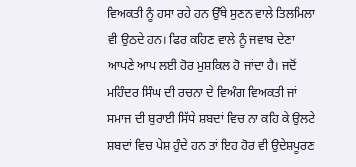ਵਿਅਕਤੀ ਨੂੰ ਹਸਾ ਰਹੇ ਹਨ ਉੱਥੇ ਸੁਣਨ ਵਾਲੇ ਤਿਲਮਿਲਾ ਵੀ ਉਠਦੇ ਹਨ। ਫਿਰ ਕਹਿਣ ਵਾਲੇ ਨੂੰ ਜਵਾਬ ਦੇਣਾ ਆਪਣੇ ਆਪ ਲਈ ਹੋਰ ਮੁਸ਼ਕਿਲ ਹੋ ਜਾਂਦਾ ਹੈ। ਜਦੋਂ ਮਹਿੰਦਰ ਸਿੰਘ ਦੀ ਰਚਨਾ ਦੇ ਵਿਅੰਗ ਵਿਅਕਤੀ ਜਾਂ ਸਮਾਜ ਦੀ ਬੁਰਾਈ ਸਿੱਧੇ ਸ਼ਬਦਾਂ ਵਿਚ ਨਾ ਕਹਿ ਕੇ ਉਲਟੇ ਸ਼ਬਦਾਂ ਵਿਚ ਪੇਸ਼ ਹੁੰਦੇ ਹਨ ਤਾਂ ਇਹ ਹੋਰ ਵੀ ਉਦੇਸ਼ਪੂਰਣ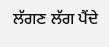ਲੱਗਣ ਲੱਗ ਪੈਂਦੇ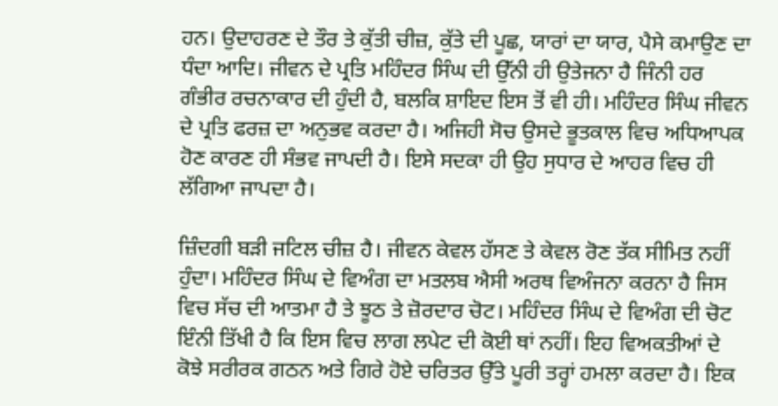ਹਨ। ਉਦਾਹਰਣ ਦੇ ਤੌਰ ਤੇ ਕੁੱਤੀ ਚੀਜ਼, ਕੁੱਤੇ ਦੀ ਪੂਛ, ਯਾਰਾਂ ਦਾ ਯਾਰ, ਪੈਸੇ ਕਮਾਉਣ ਦਾ ਧੰਦਾ ਆਦਿ। ਜੀਵਨ ਦੇ ਪ੍ਰਤਿ ਮਹਿੰਦਰ ਸਿੰਘ ਦੀ ਉੱਨੀ ਹੀ ਉਤੇਜਨਾ ਹੈ ਜਿੰਨੀ ਹਰ ਗੰਭੀਰ ਰਚਨਾਕਾਰ ਦੀ ਹੁੰਦੀ ਹੈ, ਬਲਕਿ ਸ਼ਾਇਦ ਇਸ ਤੋਂ ਵੀ ਹੀ। ਮਹਿੰਦਰ ਸਿੰਘ ਜੀਵਨ ਦੇ ਪ੍ਰਤਿ ਫਰਜ਼ ਦਾ ਅਨੁਭਵ ਕਰਦਾ ਹੈ। ਅਜਿਹੀ ਸੋਚ ਉਸਦੇ ਭੂਤਕਾਲ ਵਿਚ ਅਧਿਆਪਕ ਹੋਣ ਕਾਰਣ ਹੀ ਸੰਭਵ ਜਾਪਦੀ ਹੈ। ਇਸੇ ਸਦਕਾ ਹੀ ਉਹ ਸੁਧਾਰ ਦੇ ਆਹਰ ਵਿਚ ਹੀ ਲੱਗਿਆ ਜਾਪਦਾ ਹੈ।

ਜ਼ਿੰਦਗੀ ਬੜੀ ਜਟਿਲ ਚੀਜ਼ ਹੈ। ਜੀਵਨ ਕੇਵਲ ਹੱਸਣ ਤੇ ਕੇਵਲ ਰੋਣ ਤੱਕ ਸੀਮਿਤ ਨਹੀਂ ਹੁੰਦਾ। ਮਹਿੰਦਰ ਸਿੰਘ ਦੇ ਵਿਅੰਗ ਦਾ ਮਤਲਬ ਐਸੀ ਅਰਥ ਵਿਅੰਜਨਾ ਕਰਨਾ ਹੈ ਜਿਸ ਵਿਚ ਸੱਚ ਦੀ ਆਤਮਾ ਹੈ ਤੇ ਝੂਠ ਤੇ ਜ਼ੋਰਦਾਰ ਚੋਟ। ਮਹਿੰਦਰ ਸਿੰਘ ਦੇ ਵਿਅੰਗ ਦੀ ਚੋਟ ਇੰਨੀ ਤਿੱਖੀ ਹੈ ਕਿ ਇਸ ਵਿਚ ਲਾਗ ਲਪੇਟ ਦੀ ਕੋਈ ਥਾਂ ਨਹੀਂ। ਇਹ ਵਿਅਕਤੀਆਂ ਦੇ ਕੋਝੇ ਸਰੀਰਕ ਗਠਨ ਅਤੇ ਗਿਰੇ ਹੋਏ ਚਰਿਤਰ ਉੱਤੇ ਪੂਰੀ ਤਰ੍ਹਾਂ ਹਮਲਾ ਕਰਦਾ ਹੈ। ਇਕ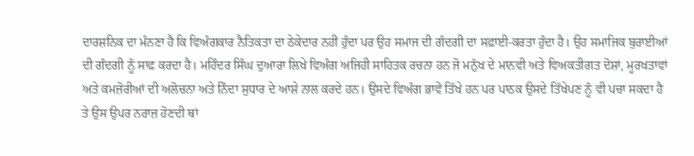ਦਾਰਸ਼ਨਿਕ ਦਾ ਮੰਨਣਾ ਹੈ ਕਿ ਵਿਅੰਗਕਾਰ ਨੈਤਿਕਤਾ ਦਾ ਠੇਕੇਦਾਰ ਨਹੀਂ ਹੁੰਦਾ ਪਰ ਉਹ ਸਮਾਜ ਦੀ ਗੰਦਗੀ ਦਾ ਸਫ਼ਾਈ-ਕਰਤਾ ਹੁੰਦਾ ਹੈ। ਉਹ ਸਮਾਜਿਕ ਬੁਰਾਈਆਂ ਦੀ ਗੰਦਗੀ ਨੂੰ ਸਾਫ਼ ਕਰਦਾ ਹੈ। ਮਹਿੰਦਰ ਸਿੰਘ ਦੁਆਰਾ ਲਿਖੇ ਵਿਅੰਗ ਅਜਿਹੀ ਸਾਹਿਤਕ ਰਚਨਾ ਹਨ ਜੋ ਮਨੁੱਖ ਦੇ ਮਾਨਵੀ ਅਤੇ ਵਿਅਕਤੀਗਤ ਦੋਸ਼ਾਂ, ਮੂਰਖਤਾਵਾਂ ਅਤੇ ਕਮਜ਼ੋਰੀਆਂ ਦੀ ਅਲੋਚਨਾ ਅਤੇ ਨਿੰਦਾ ਸੁਧਾਰ ਦੇ ਆਸ਼ੇ ਨਾਲ ਕਰਦੇ ਹਨ। ਉਸਦੇ ਵਿਅੰਗ ਭਾਵੇਂ ਤਿੱਖੇ ਹਨ ਪਰ ਪਾਠਕ ਉਸਦੇ ਤਿੱਖੇਪਣ ਨੂੰ ਵੀ ਪਚਾ ਸਕਦਾ ਹੈ ਤੇ ਉਸ ਉਪਰ ਨਰਾਜ਼ ਹੋਣਦੀ ਥਾਂ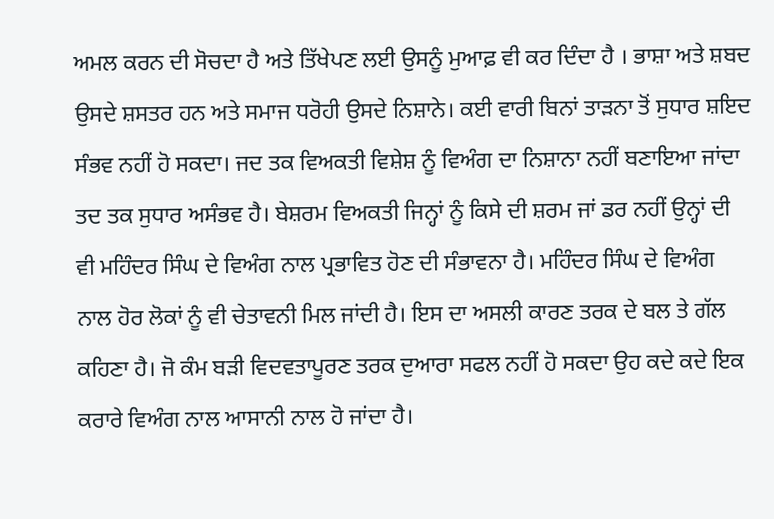ਅਮਲ ਕਰਨ ਦੀ ਸੋਚਦਾ ਹੈ ਅਤੇ ਤਿੱਖੇਪਣ ਲਈ ਉਸਨੂੰ ਮੁਆਫ਼ ਵੀ ਕਰ ਦਿੰਦਾ ਹੈ । ਭਾਸ਼ਾ ਅਤੇ ਸ਼ਬਦ ਉਸਦੇ ਸ਼ਸਤਰ ਹਨ ਅਤੇ ਸਮਾਜ ਧਰੋਹੀ ਉਸਦੇ ਨਿਸ਼ਾਨੇ। ਕਈ ਵਾਰੀ ਬਿਨਾਂ ਤਾੜਨਾ ਤੋਂ ਸੁਧਾਰ ਸ਼ਇਦ ਸੰਭਵ ਨਹੀਂ ਹੋ ਸਕਦਾ। ਜਦ ਤਕ ਵਿਅਕਤੀ ਵਿਸ਼ੇਸ਼ ਨੂੰ ਵਿਅੰਗ ਦਾ ਨਿਸ਼ਾਨਾ ਨਹੀਂ ਬਣਾਇਆ ਜਾਂਦਾ ਤਦ ਤਕ ਸੁਧਾਰ ਅਸੰਭਵ ਹੈ। ਬੇਸ਼ਰਮ ਵਿਅਕਤੀ ਜਿਨ੍ਹਾਂ ਨੂੰ ਕਿਸੇ ਦੀ ਸ਼ਰਮ ਜਾਂ ਡਰ ਨਹੀਂ ਉਨ੍ਹਾਂ ਦੀ ਵੀ ਮਹਿੰਦਰ ਸਿੰਘ ਦੇ ਵਿਅੰਗ ਨਾਲ ਪ੍ਰਭਾਵਿਤ ਹੋਣ ਦੀ ਸੰਭਾਵਨਾ ਹੈ। ਮਹਿੰਦਰ ਸਿੰਘ ਦੇ ਵਿਅੰਗ ਨਾਲ ਹੋਰ ਲੋਕਾਂ ਨੂੰ ਵੀ ਚੇਤਾਵਨੀ ਮਿਲ ਜਾਂਦੀ ਹੈ। ਇਸ ਦਾ ਅਸਲੀ ਕਾਰਣ ਤਰਕ ਦੇ ਬਲ ਤੇ ਗੱਲ ਕਹਿਣਾ ਹੈ। ਜੋ ਕੰਮ ਬੜੀ ਵਿਦਵਤਾਪੂਰਣ ਤਰਕ ਦੁਆਰਾ ਸਫਲ ਨਹੀਂ ਹੋ ਸਕਦਾ ਉਹ ਕਦੇ ਕਦੇ ਇਕ ਕਰਾਰੇ ਵਿਅੰਗ ਨਾਲ ਆਸਾਨੀ ਨਾਲ ਹੋ ਜਾਂਦਾ ਹੈ।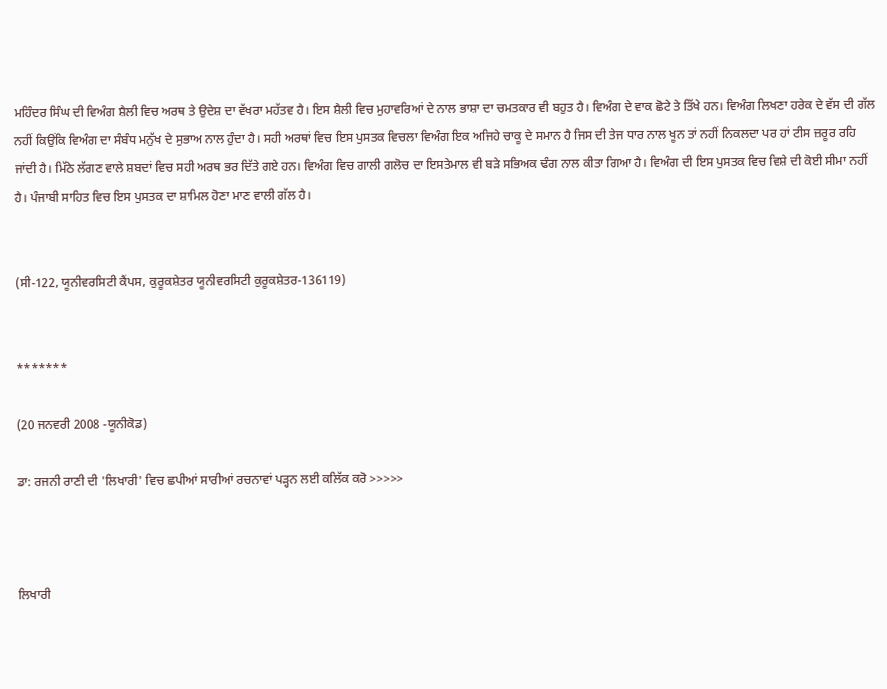ਮਹਿੰਦਰ ਸਿੰਘ ਦੀ ਵਿਅੰਗ ਸ਼ੈਲੀ ਵਿਚ ਅਰਥ ਤੇ ਉਦੇਸ਼ ਦਾ ਵੱਖਰਾ ਮਹੱਤਵ ਹੈ। ਇਸ ਸ਼ੈਲੀ ਵਿਚ ਮੁਹਾਵਰਿਆਂ ਦੇ ਨਾਲ ਭਾਸ਼ਾ ਦਾ ਚਮਤਕਾਰ ਵੀ ਬਹੁਤ ਹੈ। ਵਿਅੰਗ ਦੇ ਵਾਕ ਛੋਟੇ ਤੇ ਤਿੱਖੇ ਹਨ। ਵਿਅੰਗ ਲਿਖਣਾ ਹਰੇਕ ਦੇ ਵੱਸ ਦੀ ਗੱਲ ਨਹੀਂ ਕਿਉਂਕਿ ਵਿਅੰਗ ਦਾ ਸੰਬੰਧ ਮਨੁੱਖ ਦੇ ਸੁਭਾਅ ਨਾਲ ਹੁੰਦਾ ਹੈ। ਸਹੀ ਅਰਥਾਂ ਵਿਚ ਇਸ ਪੁਸਤਕ ਵਿਚਲਾ ਵਿਅੰਗ ਇਕ ਅਜਿਹੇ ਚਾਕੂ ਦੇ ਸਮਾਨ ਹੈ ਜਿਸ ਦੀ ਤੇਜ ਧਾਰ ਨਾਲ ਖੂਨ ਤਾਂ ਨਹੀਂ ਨਿਕਲਦਾ ਪਰ ਹਾਂ ਟੀਸ ਜ਼ਰੂਰ ਰਹਿ ਜਾਂਦੀ ਹੈ। ਮਿੱਠੇ ਲੱਗਣ ਵਾਲੇ ਸ਼ਬਦਾਂ ਵਿਚ ਸਹੀ ਅਰਥ ਭਰ ਦਿੱਤੇ ਗਏ ਹਨ। ਵਿਅੰਗ ਵਿਚ ਗਾਲੀ ਗਲੋਚ ਦਾ ਇਸਤੇਮਾਲ ਵੀ ਬੜੇ ਸਭਿਅਕ ਢੰਗ ਨਾਲ ਕੀਤਾ ਗਿਆ ਹੈ। ਵਿਅੰਗ ਦੀ ਇਸ ਪੁਸਤਕ ਵਿਚ ਵਿਸ਼ੇ ਦੀ ਕੋਈ ਸੀਮਾ ਨਹੀਂ ਹੈ। ਪੰਜਾਬੀ ਸਾਹਿਤ ਵਿਚ ਇਸ ਪੁਸਤਕ ਦਾ ਸ਼ਾਮਿਲ ਹੋਣਾ ਮਾਣ ਵਾਲੀ ਗੱਲ ਹੈ।


(ਸੀ-122, ਯੂਨੀਵਰਸਿਟੀ ਕੈਂਪਸ, ਕੁਰੂਕਸ਼ੇਤਰ ਯੂਨੀਵਰਸਿਟੀ ਕੁਰੂਕਸ਼ੇਤਰ-136119)


*******

(20 ਜਨਵਰੀ 2008 -ਯੂਨੀਕੋਡ)

ਡਾ: ਰਜਨੀ ਰਾਣੀ ਦੀ 'ਲਿਖਾਰੀ' ਵਿਚ ਛਪੀਆਂ ਸਾਰੀਆਂ ਰਚਨਾਵਾਂ ਪੜ੍ਹਨ ਲਈ ਕਲਿੱਕ ਕਰੋ >>>>>



ਲਿਖਾਰੀ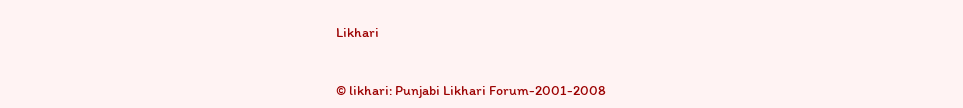Likhari


© likhari: Punjabi Likhari Forum-2001-2008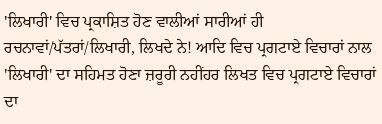'ਲਿਖਾਰੀ' ਵਿਚ ਪ੍ਰਕਾਸ਼ਿਤ ਹੋਣ ਵਾਲੀਆਂ ਸਾਰੀਆਂ ਹੀ ਰਚਨਾਵਾਂ/ਪੱਤਰਾਂ/ਲਿਖਾਰੀ, ਲਿਖਦੇ ਨੇ! ਆਦਿ ਵਿਚ ਪ੍ਰਗਟਾਏ ਵਿਚਾਰਾਂ ਨਾਲ 'ਲਿਖਾਰੀ' ਦਾ ਸਹਿਮਤ ਹੋਣਾ ਜ਼ਰੂਰੀ ਨਹੀਂਹਰ ਲਿਖਤ ਵਿਚ ਪ੍ਰਗਟਾਏ ਵਿਚਾਰਾਂ ਦਾ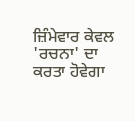ਜ਼ਿੰਮੇਵਾਰ ਕੇਵਲ 'ਰਚਨਾ' ਦਾ ਕਰਤਾ ਹੋਵੇਗਾ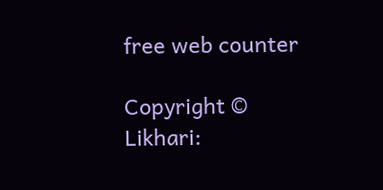free web counter

Copyright © Likhari: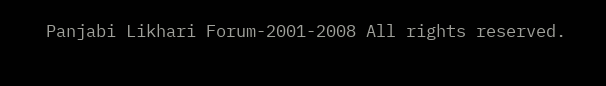Panjabi Likhari Forum-2001-2008 All rights reserved.